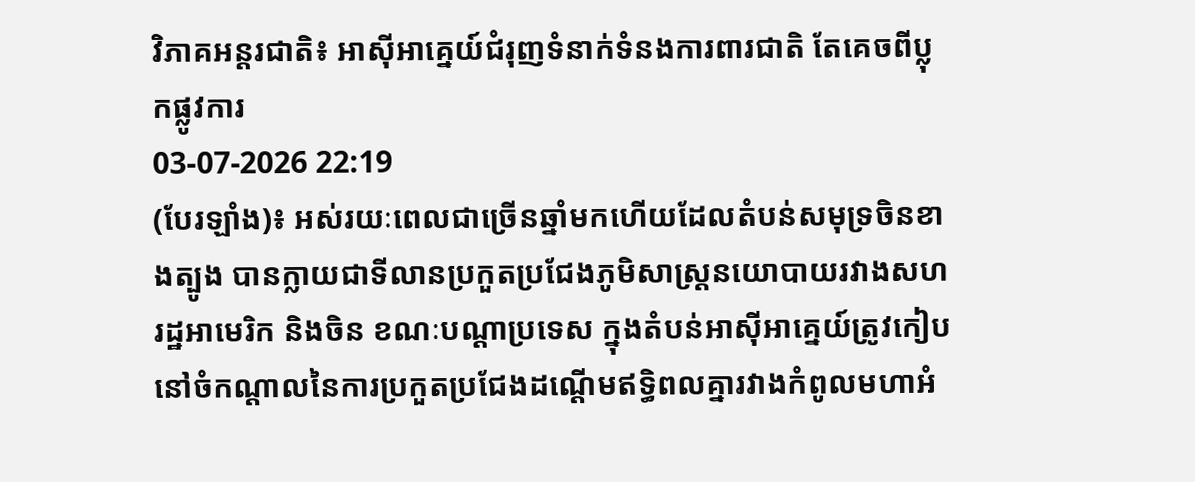វិភាគអន្តរជាតិ៖ អាស៊ីអាគ្នេយ៍ជំរុញទំនាក់ទំនងការពារជាតិ តែគេចពីប្លុកផ្លូវការ
03-07-2026 22:19
(បែរឡាំង)៖ អស់រយៈពេលជាច្រើនឆ្នាំមកហើយដែលតំបន់សមុទ្រចិនខាងត្បូង បានក្លាយជាទីលានប្រកួតប្រជែងភូមិសាស្ត្រនយោបាយរវាងសហរដ្ឋអាមេរិក និងចិន ខណៈបណ្ដាប្រទេស ក្នុងតំបន់អាស៊ីអាគ្នេយ៍ត្រូវកៀបនៅចំកណ្ដាលនៃការប្រកួតប្រជែងដណ្ដើមឥទ្ធិពលគ្នារវាងកំពូលមហាអំ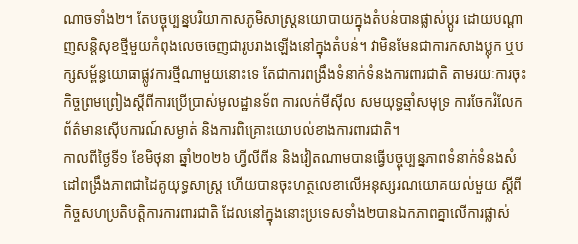ណាចទាំង២។ តែបច្ចុប្បន្នបរិយាកាសភូមិសាស្ត្រនយោបាយក្នុងតំបន់បានផ្លាស់ប្ដូរ ដោយបណ្ដាញសន្តិសុខថ្មីមួយកំពុងលេចចេញជារូបរាងឡើងនៅក្នុងតំបន់។ វាមិនមែនជាការកសាងប្លុក ឬបក្សសម្ព័ន្ធយោធាផ្លូវការថ្មីណាមួយនោះទេ តែជាការពង្រឹងទំនាក់ទំនងការពារជាតិ តាមរយៈការចុះកិច្ចព្រមព្រៀងស្ដីពីការប្រើប្រាស់មូលដ្ឋានទ័ព ការលក់មីស៊ីល សមយុទ្ធឆ្មាំសមុទ្រ ការចែករំលែកព័ត៌មានស៊ើបការណ៍សម្ងាត់ និងការពិគ្រោះយោបល់ខាងការពារជាតិ។
កាលពីថ្ងៃទី១ ខែមិថុនា ឆ្នាំ២០២៦ ហ្វីលីពីន និងវៀតណាមបានធ្វើបច្ចុប្បន្នភាពទំនាក់ទំនងសំដៅពង្រឹងភាពជាដៃគូយុទ្ធសាស្ត្រ ហើយបានចុះហត្ថលេខាលើអនុស្សរណយោគយល់មួយ ស្ដីពីកិច្ចសហប្រតិបត្តិការការពារជាតិ ដែលនៅក្នុងនោះប្រទេសទាំង២បានឯកភាពគ្នាលើការផ្លាស់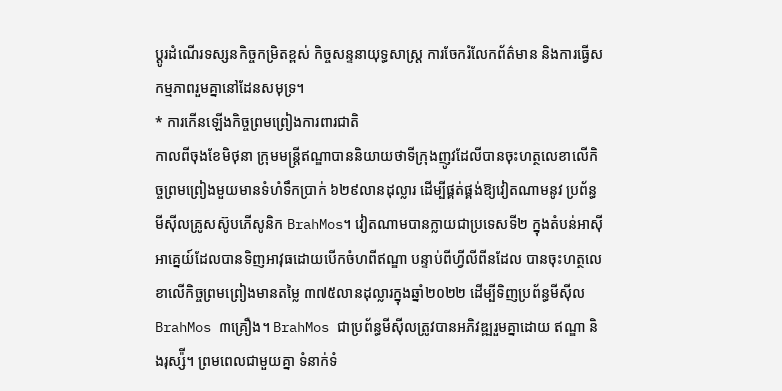ប្ដូរដំណើរទស្សនកិច្ចកម្រិតខ្ពស់ កិច្ចសន្ទនាយុទ្ធសាស្ត្រ ការចែករំលែកព័ត៌មាន និងការធ្វើសកម្មភាពរួមគ្នានៅដែនសមុទ្រ។
* ការកើនឡើងកិច្ចព្រមព្រៀងការពារជាតិ
កាលពីចុងខែមិថុនា ក្រុមមន្ត្រីឥណ្ឌាបាននិយាយថាទីក្រុងញូវដែលីបានចុះហត្ថលេខាលើកិច្ចព្រមព្រៀងមួយមានទំហំទឹកប្រាក់ ៦២៩លានដុល្លារ ដើម្បីផ្គត់ផ្គង់ឱ្យវៀតណាមនូវ ប្រព័ន្ធមីស៊ីលគ្រូសស៊ូបភើសូនិក BrahMos។ វៀតណាមបានក្លាយជាប្រទេសទី២ ក្នុងតំបន់អាស៊ីអាគ្នេយ៍ដែលបានទិញអាវុធដោយបើកចំហពីឥណ្ឌា បន្ទាប់ពីហ្វីលីពីនដែល បានចុះហត្ថលេខាលើកិច្ចព្រមព្រៀងមានតម្លៃ ៣៧៥លានដុល្លារក្នុងឆ្នាំ២០២២ ដើម្បីទិញប្រព័ន្ធមីស៊ីល BrahMos ៣គ្រឿង។ BrahMos ជាប្រព័ន្ធមីស៊ីលត្រូវបានអភិវឌ្ឍរួមគ្នាដោយ ឥណ្ឌា និងរុស្ស៉ី។ ព្រមពេលជាមួយគ្នា ទំនាក់ទំ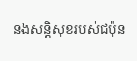នងសន្តិសុខរបស់ជប៉ុន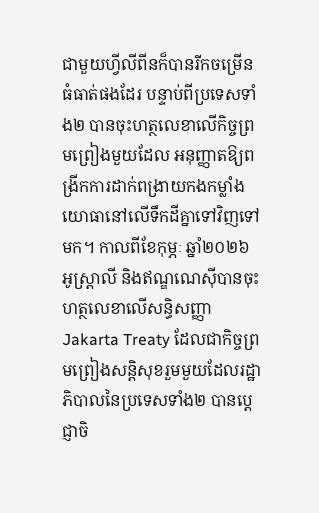ជាមួយហ្វីលីពីនក៏បានរីកចម្រើនធំធាត់ផងដែរ បន្ទាប់ពីប្រទេសទាំង២ បានចុះហត្ថលេខាលើកិច្ចព្រមព្រៀងមួយដែល អនុញ្ញាតឱ្យពង្រីកការដាក់ពង្រាយកងកម្លាំងយោធានៅលើទឹកដីគ្នាទៅវិញទៅមក។ កាលពីខែកុម្ភៈ ឆ្នាំ២០២៦ អូស្រ្តាលី និងឥណ្ឌណេស៊ីបានចុះហត្ថលេខាលើសន្ធិសញ្ញា Jakarta Treaty ដែលជាកិច្ចព្រមព្រៀងសន្តិសុខរួមមួយដែលរដ្ឋាភិបាលនៃប្រទេសទាំង២ បានប្ដេជ្ញាចិ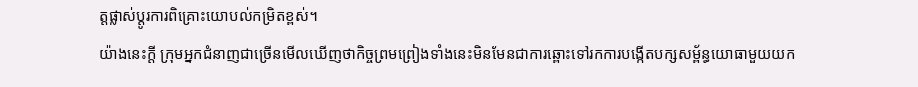ត្តផ្លាស់ប្ដូរការពិគ្រោះយោបល់កម្រិតខ្ពស់។
យ៉ាងនេះក្ដី ក្រុមអ្នកជំនាញជាច្រើនមើលឃើញថាកិច្ចព្រមព្រៀងទាំងនេះមិនមែនជាការឆ្ពោះទៅរកការបង្កើតបក្សសម្ព័ន្ធយោធាមួយយក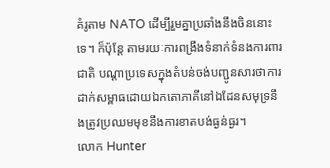គំរូតាម NATO ដើម្បីរួមគ្នាប្រឆាំងនឹងចិននោះទេ។ ក៏ប៉ុន្តែ តាមរយៈការពង្រឹងទំនាក់ទំនងការពារជាតិ បណ្ដាប្រទេសក្នុងតំបន់ចង់បញ្ជូនសារថាការដាក់សម្ពាធដោយឯកតោភាគីនៅឯដែនសមុទ្រនឹងត្រូវប្រឈមមុខនឹងការខាតបង់ធ្ងន់ធ្ងរ។
លោក Hunter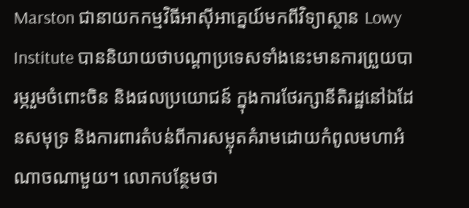Marston ជានាយកកម្មវិធីអាស៊ីអាគ្នេយ៍មកពីវិទ្យាស្ថាន Lowy Institute បាននិយាយថាបណ្ដាប្រទេសទាំងនេះមានការព្រួយបារម្ភរួមចំពោះចិន និងផលប្រយោជន៍ ក្នុងការថែរក្សានីតិរដ្ឋនៅឯដែនសមុទ្រ និងការពារតំបន់ពីការសម្លុតគំរាមដោយកំពូលមហាអំណាចណាមួយ។ លោកបន្ថែមថា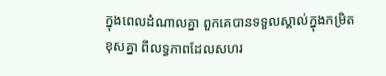ក្នុងពេលដំណាលគ្នា ពួកគេបានទទួលស្គាល់ក្នុងកម្រិតខុសគ្នា ពីលទ្ធភាពដែលសហរ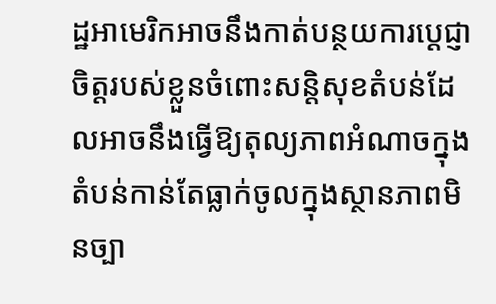ដ្ឋអាមេរិកអាចនឹងកាត់បន្ថយការប្ដេជ្ញាចិត្តរបស់ខ្លួនចំពោះសន្តិសុខតំបន់ដែលអាចនឹងធ្វើឱ្យតុល្យភាពអំណាចក្នុងតំបន់កាន់តែធ្លាក់ចូលក្នុងស្ថានភាពមិនច្បា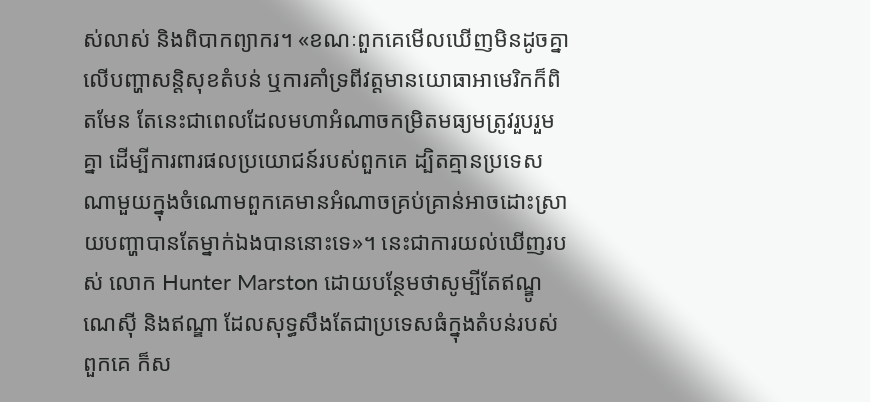ស់លាស់ និងពិបាកព្យាករ។ «ខណៈពួកគេមើលឃើញមិនដូចគ្នាលើបញ្ហាសន្តិសុខតំបន់ ឬការគាំទ្រពីវត្តមានយោធាអាមេរិកក៏ពិតមែន តែនេះជាពេលដែលមហាអំណាចកម្រិតមធ្យមត្រូវរួបរួមគ្នា ដើម្បីការពារផលប្រយោជន៍របស់ពួកគេ ដ្បិតគ្មានប្រទេសណាមួយក្នុងចំណោមពួកគេមានអំណាចគ្រប់គ្រាន់អាចដោះស្រាយបញ្ហាបានតែម្នាក់ឯងបាននោះទេ»។ នេះជាការយល់ឃើញរបស់ លោក Hunter Marston ដោយបន្ថែមថាសូម្បីតែឥណ្ឌូណេស៊ី និងឥណ្ឌា ដែលសុទ្ធសឹងតែជាប្រទេសធំក្នុងតំបន់របស់ពួកគេ ក៏ស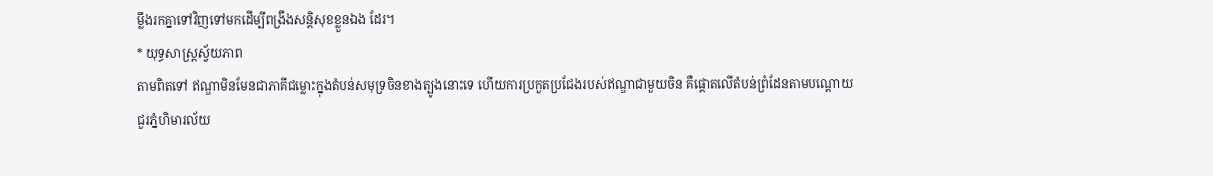ម្លឹងរកគ្នាទៅវិញទៅមកដើម្បីពង្រឹងសន្តិសុខខ្លួនឯង ដែរ។
* យុទ្ធសាស្ត្រស្វ័យភាព
តាមពិតទៅ ឥណ្ឌាមិនមែនជាភាគីជម្លោះក្នុងតំបន់សមុទ្រចិនខាងត្បូងនោះទេ ហើយការប្រកួតប្រជែងរបស់ឥណ្ឌាជាមួយចិន គឺផ្ដោតលើតំបន់ព្រំដែនតាមបណ្ដោយជួរភ្នំហិមារល័យ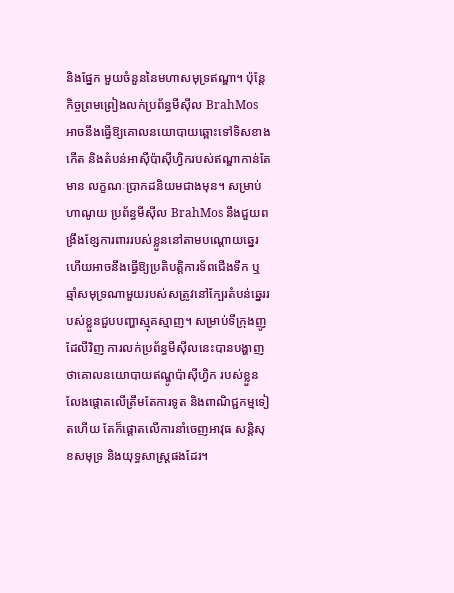និងផ្នែក មួយចំនួននៃមហាសមុទ្រឥណ្ឌា។ ប៉ុន្តែ កិច្ចព្រមព្រៀងលក់ប្រព័ន្ធមីស៊ីល BrahMos អាចនឹងធ្វើឱ្យគោលនយោបាយឆ្ពោះទៅទិសខាងកើត និងតំបន់អាស៊ីប៉ាស៊ីហ្វិករបស់ឥណ្ឌាកាន់តែមាន លក្ខណៈប្រាកដនិយមជាងមុន។ សម្រាប់ហាណូយ ប្រព័ន្ធមីស៊ីល BrahMos នឹងជួយពង្រឹងខ្សែការពាររបស់ខ្លួននៅតាមបណ្ដោយឆ្នេរ ហើយអាចនឹងធ្វើឱ្យប្រតិបត្តិការទ័ពជើងទឹក ឬឆ្មាំសមុទ្រណាមួយរបស់សត្រូវនៅក្បែរតំបន់ឆ្នេររបស់ខ្លួនជួបបញ្ហាស្មុគស្មាញ។ សម្រាប់ទីក្រុងញូដែលីវិញ ការលក់ប្រព័ន្ធមីស៊ីលនេះបានបង្ហាញថាគោលនយោបាយឥណ្ឌូប៉ាស៊ីហ្វិក របស់ខ្លួនលែងផ្តោតលើត្រឹមតែការទូត និងពាណិជ្ជកម្មទៀតហើយ តែក៏ផ្តោតលើការនាំចេញអាវុធ សន្តិសុខសមុទ្រ និងយុទ្ធសាស្ត្រផងដែរ។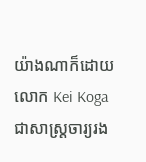យ៉ាងណាក៏ដោយ លោក Kei Koga ជាសាស្ត្រចារ្យរង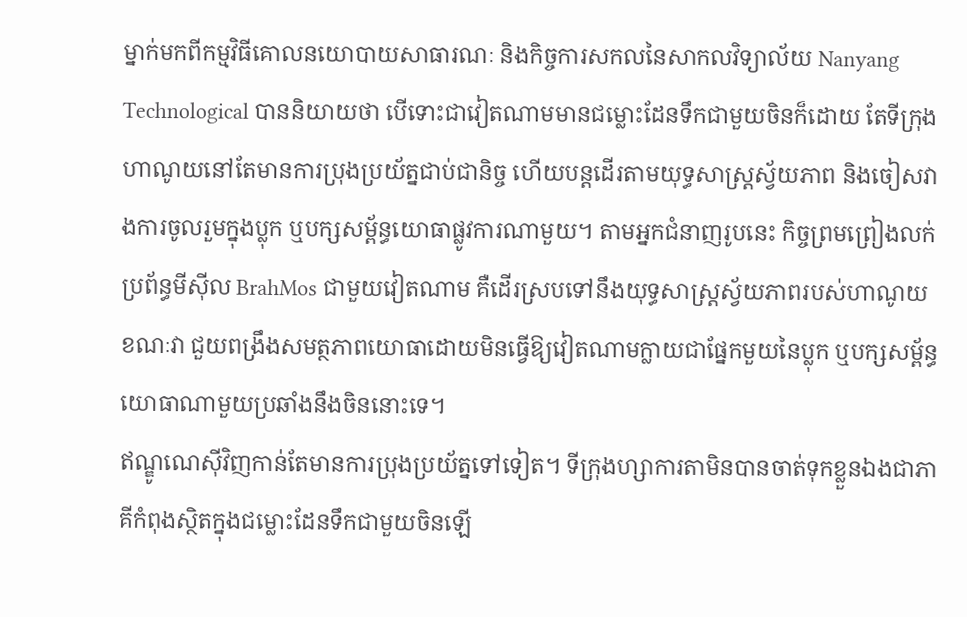ម្នាក់មកពីកម្មវិធីគោលនយោបាយសាធារណៈ និងកិច្ចការសកលនៃសាកលវិទ្យាល័យ Nanyang Technological បាននិយាយថា បើទោះជាវៀតណាមមានជម្លោះដែនទឹកជាមួយចិនក៏ដោយ តែទីក្រុងហាណូយនៅតែមានការប្រុងប្រយ័ត្នជាប់ជានិច្ច ហើយបន្តដើរតាមយុទ្ធសាស្រ្តស្វ័យភាព និងចៀសវាងការចូលរួមក្នុងប្លុក ឬបក្សសម្ព័ន្ធយោធាផ្លូវការណាមួយ។ តាមអ្នកជំនាញរូបនេះ កិច្ចព្រមព្រៀងលក់ប្រព័ន្ធមីស៊ីល BrahMos ជាមួយវៀតណាម គឺដើរស្របទៅនឹងយុទ្ធសាស្ត្រស្វ័យភាពរបស់ហាណូយ ខណៈវា ជួយពង្រឹងសមត្ថភាពយោធាដោយមិនធ្វើឱ្យវៀតណាមក្លាយជាផ្នែកមួយនៃប្លុក ឬបក្សសម្ព័ន្ធយោធាណាមួយប្រឆាំងនឹងចិននោះទេ។
ឥណ្ឌូណេស៊ីវិញកាន់តែមានការប្រុងប្រយ័ត្នទៅទៀត។ ទីក្រុងហ្សាការតាមិនបានចាត់ទុកខ្លួនឯងជាភាគីកំពុងស្ថិតក្នុងជម្លោះដែនទឹកជាមួយចិនឡើ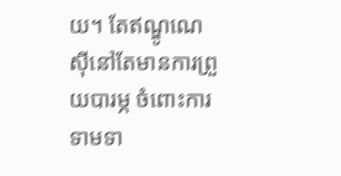យ។ តែឥណ្ឌូណេស៊ីនៅតែមានការព្រួយបារម្ភ ចំពោះការទាមទា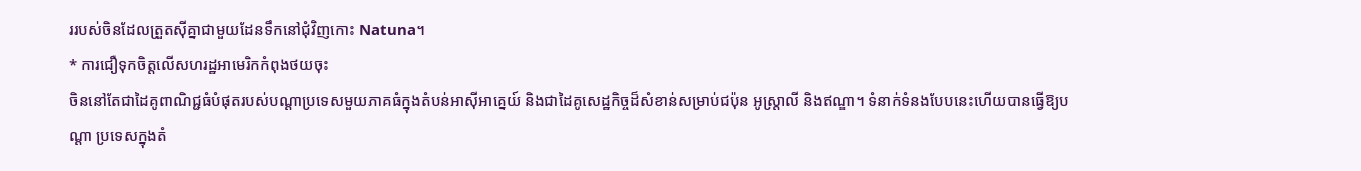ររបស់ចិនដែលត្រួតស៊ីគ្នាជាមួយដែនទឹកនៅជុំវិញកោះ Natuna។
* ការជឿទុកចិត្តលើសហរដ្ឋអាមេរិកកំពុងថយចុះ
ចិននៅតែជាដៃគូពាណិជ្ជធំបំផុតរបស់បណ្ដាប្រទេសមួយភាគធំក្នុងតំបន់អាស៊ីអាគ្នេយ៍ និងជាដៃគូសេដ្ឋកិច្ចដ៏សំខាន់សម្រាប់ជប៉ុន អូស្ត្រាលី និងឥណ្ឌា។ ទំនាក់ទំនងបែបនេះហើយបានធ្វើឱ្យបណ្ដា ប្រទេសក្នុងតំ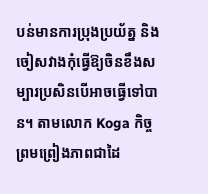បន់មានការប្រុងប្រយ័ត្ន និងចៀសវាងកុំធ្វើឱ្យចិនខឹងសម្បារប្រសិនបើអាចធ្វើទៅបាន។ តាមលោក Koga កិច្ចព្រមព្រៀងភាពជាដៃ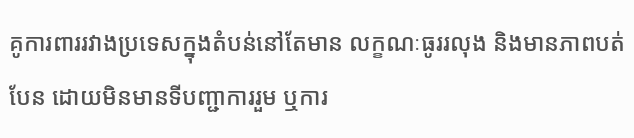គូការពាររវាងប្រទេសក្នុងតំបន់នៅតែមាន លក្ខណៈធូររលុង និងមានភាពបត់បែន ដោយមិនមានទីបញ្ជាការរួម ឬការ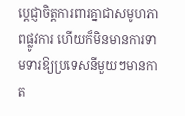ប្ដេជ្ញាចិត្តការពារគ្នាជាសមូហភាពផ្លូវការ ហើយក៏មិនមានការទាមទារឱ្យប្រទេសនីមួយៗមានកាត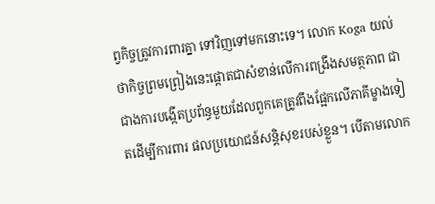ព្វកិច្ចត្រូវការពារគ្នា ទៅវិញទៅមកនោះទេ។ លោក Koga យល់ថាកិច្ចព្រមព្រៀងនេះផ្តោតជាសំខាន់លើការពង្រឹងសមត្ថភាព ជាជាងការបង្កើតប្រព័ន្ធមួយដែលពួកគេត្រូវពឹងផ្អែកលើភាគីម្ខាងទៀតដើម្បីការពារ ផលប្រយោជន៍សន្តិសុខរបស់ខ្លួន។ បើតាមលោក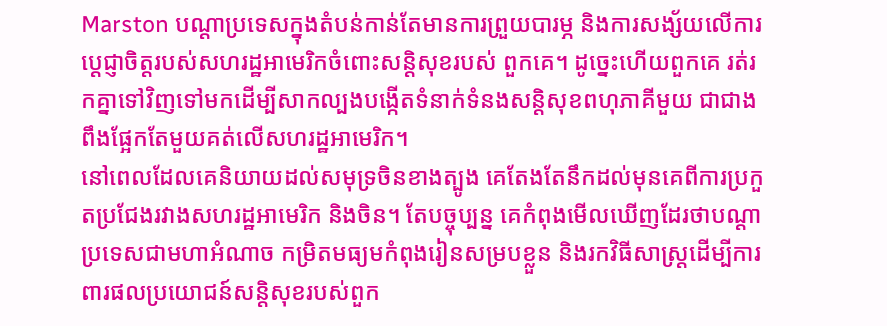Marston បណ្ដាប្រទេសក្នុងតំបន់កាន់តែមានការព្រួយបារម្ភ និងការសង្ស័យលើការប្ដេជ្ញាចិត្តរបស់សហរដ្ឋអាមេរិកចំពោះសន្តិសុខរបស់ ពួកគេ។ ដូច្នេះហើយពួកគេ រត់រកគ្នាទៅវិញទៅមកដើម្បីសាកល្បងបង្កើតទំនាក់ទំនងសន្តិសុខពហុភាគីមួយ ជាជាងពឹងផ្អែកតែមួយគត់លើសហរដ្ឋអាមេរិក។
នៅពេលដែលគេនិយាយដល់សមុទ្រចិនខាងត្បូង គេតែងតែនឹកដល់មុនគេពីការប្រកួតប្រជែងរវាងសហរដ្ឋអាមេរិក និងចិន។ តែបច្ចុប្បន្ន គេកំពុងមើលឃើញដែរថាបណ្ដាប្រទេសជាមហាអំណាច កម្រិតមធ្យមកំពុងរៀនសម្របខ្លួន និងរកវិធីសាស្ត្រដើម្បីការពារផលប្រយោជន៍សន្តិសុខរបស់ពួក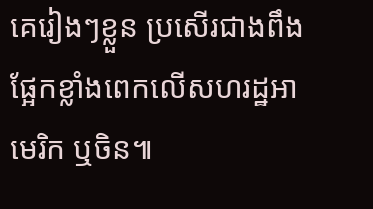គេរៀងៗខ្លួន ប្រសើរជាងពឹងផ្អែកខ្លាំងពេកលើសហរដ្ឋអាមេរិក ឬចិន៕